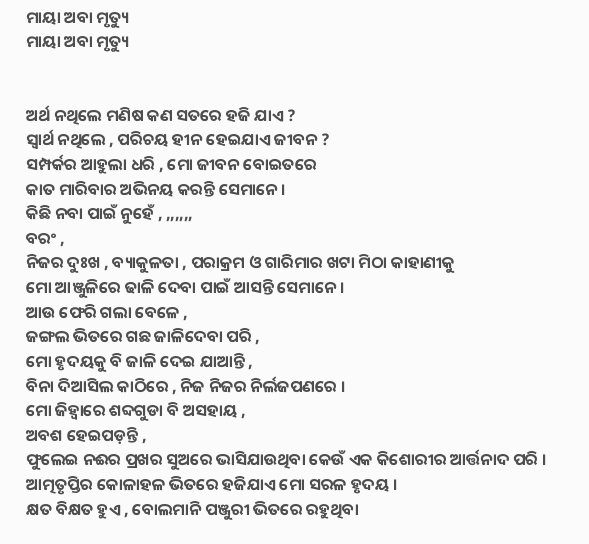ମାୟା ଅବା ମୃତ୍ୟୁ
ମାୟା ଅବା ମୃତ୍ୟୁ


ଅର୍ଥ ନଥିଲେ ମଣିଷ କଣ ସତରେ ହଜି ଯାଏ ?
ସ୍ୱାର୍ଥ ନଥିଲେ , ପରିଚୟ ହୀନ ହେଇଯାଏ ଜୀବନ ?
ସମ୍ପର୍କର ଆହୁଲା ଧରି , ମୋ ଜୀବନ ବୋଇତରେ
କାତ ମାରିବାର ଅଭିନୟ କରନ୍ତି ସେମାନେ ।
କିଛି ନବା ପାଇଁ ନୁହେଁ , ,,,,,,
ବରଂ ,
ନିଜର ଦୁଃଖ , ବ୍ୟାକୁଳତା , ପରାକ୍ରମ ଓ ଗାରିମାର ଖଟା ମିଠା କାହାଣୀକୁ
ମୋ ଆଞ୍ଜୁଳିରେ ଢାଳି ଦେବା ପାଇଁ ଆସନ୍ତି ସେମାନେ ।
ଆଉ ଫେରି ଗଲା ବେଳେ ,
ଜଙ୍ଗଲ ଭିତରେ ଗଛ ଜାଳିଦେବା ପରି ,
ମୋ ହୃଦୟକୁ ବି ଜାଳି ଦେଇ ଯାଆନ୍ତି ,
ବିନା ଦିଆସିଲ କାଠିରେ , ନିଜ ନିଜର ନିର୍ଲଜପଣରେ ।
ମୋ ଜିହ୍ଵାରେ ଶବ୍ଦଗୁଡା ବି ଅସହାୟ ,
ଅବଶ ହେଇପଡ଼ନ୍ତି ,
ଫୁଲେଇ ନଈର ପ୍ରଖର ସୁଅରେ ଭାସିଯାଉଥିବା କେଉଁ ଏକ କିଶୋରୀର ଆର୍ତ୍ତନାଦ ପରି ।
ଆତ୍ମତୃପ୍ତିର କୋଳାହଳ ଭିତରେ ହଜିଯାଏ ମୋ ସରଳ ହୃଦୟ ।
କ୍ଷତ ବିକ୍ଷତ ହୁଏ , ବୋଲମାନି ପଞ୍ଜୁରୀ ଭିତରେ ରହୁଥିବା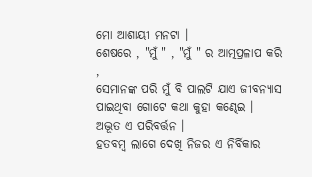ମୋ ଆଶାୟୀ ମନଟା ।
ଶେଷରେ , "ମୁଁ " , "ମୁଁ " ର ଆତ୍ମପ୍ରଳାପ କରି ,
ସେମାନଙ୍କ ପରି ମୁଁ ବି ପାଲଟି ଯାଏ ଜୀବନ୍ୟାସ ପାଇଥିବା ଗୋଟେ କଥା କୁହା କଣ୍ଢେଇ ।
ଅଦ୍ଭୂତ ଏ ପରିବର୍ତ୍ତନ ।
ହତବମ୍ବ ଲାଗେ ଦେଖି ନିଜର ଏ ନିର୍ବିକାର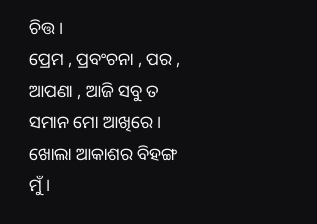ଚିତ୍ତ ।
ପ୍ରେମ , ପ୍ରବଂଚନା , ପର , ଆପଣା , ଆଜି ସବୁ ତ ସମାନ ମୋ ଆଖିରେ ।
ଖୋଲା ଆକାଶର ବିହଙ୍ଗ ମୁଁ ।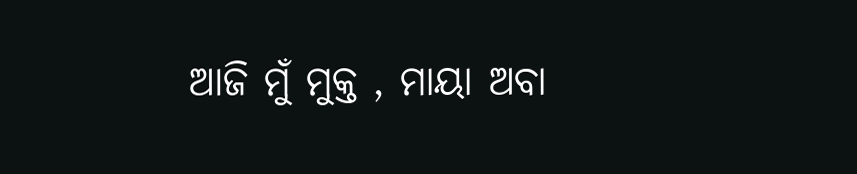ଆଜି ମୁଁ ମୁକ୍ତ , ମାୟା ଅବା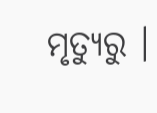ମୃତ୍ୟୁରୁ ।